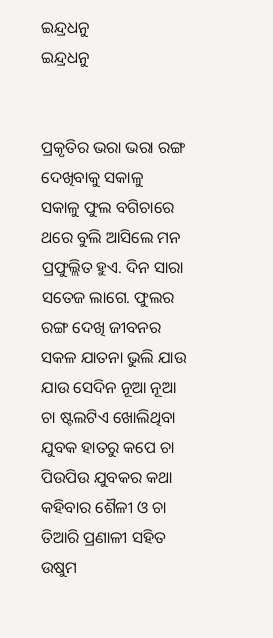ଇନ୍ଦ୍ରଧନୁ
ଇନ୍ଦ୍ରଧନୁ


ପ୍ରକୃତିର ଭରା ଭରା ରଙ୍ଗ ଦେଖିବାକୁ ସକାଳୁ ସକାଳୁ ଫୁଲ ବଗିଚାରେ ଥରେ ବୁଲି ଆସିଲେ ମନ ପ୍ରଫୁଲ୍ଲିତ ହୁଏ. ଦିନ ସାରା ସତେଜ ଲାଗେ. ଫୁଲର ରଙ୍ଗ ଦେଖି ଜୀବନର ସକଳ ଯାତନା ଭୁଲି ଯାଉ ଯାଉ ସେଦିନ ନୂଆ ନୂଆ ଚା ଷ୍ଟଲଟିଏ ଖୋଲିଥିବା ଯୁବକ ହାତରୁ କପେ ଚା ପିଉପିଉ ଯୁବକର କଥା କହିବାର ଶୈଳୀ ଓ ଚା ତିଆରି ପ୍ରଣାଳୀ ସହିତ ଉଷୁମ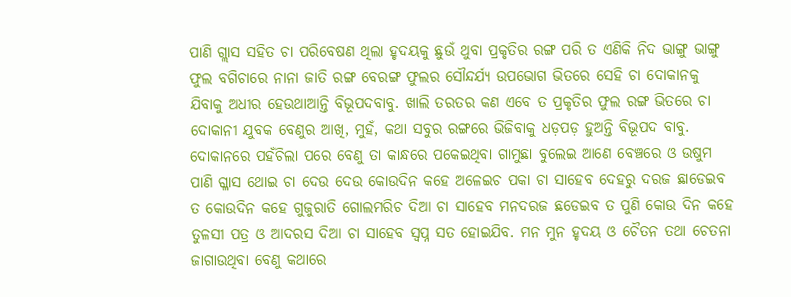ପାଣି ଗ୍ଲାସ ସହିତ ଚା ପରିବେଷଣ ଥିଲା ହୃଦୟକୁ ଛୁଉଁ ଥୁବା ପ୍ରକୃତିର ରଙ୍ଗ ପରି ତ ଏଣିକି ନିଦ ଭାଙ୍ଗୁ ଭାଙ୍ଗୁ ଫୁଲ ବଗିଚାରେ ନାନା ଜାତି ରଙ୍ଗ ବେରଙ୍ଗ ଫୁଲର ସୌନ୍ଦର୍ଯ୍ୟ ଉପଭୋଗ ଭିତରେ ସେହି ଚା ଦୋକାନକୁ ଯିବାକୁ ଅଧୀର ହେଉଥାଆନ୍ତି ବିଭୂପଦବାବୁ. ଖାଲି ତରତର କଣ ଏବେ ତ ପ୍ରକୃତିର ଫୁଲ ରଙ୍ଗ ଭିତରେ ଚା ଦୋକାନୀ ଯୁବକ ବେଣୁର ଆଖି, ମୁହଁ, କଥା ସବୁର ରଙ୍ଗରେ ଭିଜିବାକୁ ଧଡ଼ପଡ଼ ହୁଅନ୍ତି ବିଭୂପଦ ବାବୁ. ଦୋକାନରେ ପହଁଚିଲା ପରେ ବେଣୁ ତା କାନ୍ଧରେ ପକେଇଥିବା ଗାମୁଛା ବୁଲେଇ ଆଣେ ବେଞ୍ଚରେ ଓ ଉଷୁମ ପାଣି ଗ୍ଳାସ ଥୋଇ ଚା ଦେଉ ଦେଉ କୋଉଦିନ କହେ ଅଳେଇଚ ପକା ଚା ସାହେବ ଦେହରୁ ଦରଜ ଛାଡେଇବ ତ କୋଉଦିନ କହେ ଗୁଜୁରାତି ଗୋଲମରିଚ ଦିଆ ଚା ସାହେବ ମନଦରଜ ଛଡେଇବ ତ ପୁଣି କୋଉ ଦିନ କହେ ତୁଳସୀ ପତ୍ର ଓ ଆଦରସ ଦିଆ ଚା ସାହେବ ସ୍ବପ୍ନ ସତ ହୋଇଯିବ. ମନ ମୁନ ହୃଦୟ ଓ ଚୈତନ ତଥା ଚେତନା ଜାଗାଉଥିବା ବେଣୁ କଥାରେ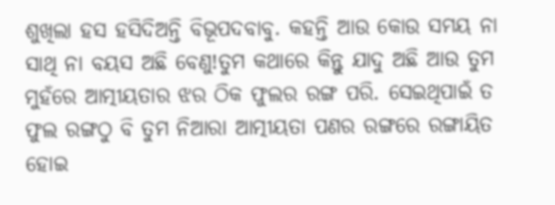ଶୁଖିଲା ହସ ହସିଦିଅନ୍ତି ବିଭୂପଦବାବୁ. କହନ୍ତି ଆଉ କୋଉ ସମୟ ନା ସାଥି ନା ବୟସ ଅଛି ବେଣୁ!ତୁମ କଥାରେ କିନ୍ତୁ ଯାଦୁ ଅଛି ଆଉ ତୁମ ମୁହଁରେ ଆତ୍ମୀୟତାର ଝର ଠିକ ଫୁଲର ରଙ୍ଗ ପରି. ସେଇଥିପାଇଁ ତ ଫୁଲ ରଙ୍ଗଠୁ ବି ତୁମ ନିଆରା ଆତ୍ମୀୟତା ପଣର ରଙ୍ଗରେ ରଙ୍ଗାୟିତ ହୋଇ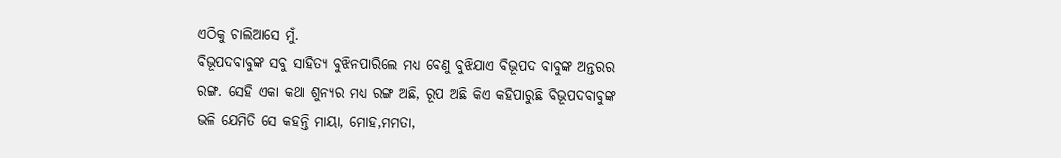ଏଠିକୁ ଚାଲିଆସେ ମୁଁ.
ବିଭୂପଦବାବୁଙ୍କ ସବୁ ସାହିତ୍ୟ ବୁଝିନପାରିଲେ ମଧ୍ୟ ବେଣୁ ବୁଝିଯାଏ ବିଭୂପଦ ବାବୁଙ୍କ ଅନ୍ତରର ରଙ୍ଗ. ସେହି ଏକା କଥା ଶୁନ୍ୟର ମଧ୍ୟ ରଙ୍ଗ ଅଛି, ରୂପ ଅଛି କିଏ କହିପାରୁଛି ବିଭୂପଦବାବୁଙ୍କ ଭଳି ଯେମିତି ସେ କହନ୍ତି ମାୟା, ମୋହ,ମମତା,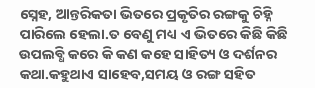ସ୍ନେହ, ଆନ୍ତରିକତା ଭିତରେ ପ୍ରକୃତିର ରଙ୍ଗକୁ ଚିହ୍ନି ପାରିଲେ ହେଲା.ତ ବେଣୁ ମଧ୍ୟ ଏ ଭିତରେ କିଛି କିଛି ଉପଲବ୍ଧି କରେ କି କଣ କହେ ସାହିତ୍ୟ ଓ ଦର୍ଶନର କଥା.କହୁଥାଏ ସାହେବ,ସମୟ ଓ ରଙ୍ଗ ସହିତ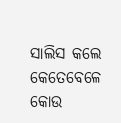ସାଲିସ କଲେ କେତେବେଳେ କୋଉ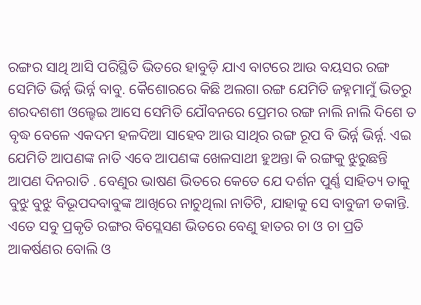ରଙ୍ଗର ସାଥି ଆସି ପରିସ୍ଥିତି ଭିତରେ ହାବୁଡ଼ି ଯାଏ ବାଟରେ ଆଉ ବୟସର ରଙ୍ଗ ସେମିତି ଭିର୍ନ୍ନ ଭିର୍ନ୍ନ ବାବୁ. କୈଶୋରରେ କିଛି ଅଲଗା ରଙ୍ଗ ଯେମିତି ଜହ୍ନମାମୁଁ ଭିତରୁ ଶରଦଶଶୀ ଓଲ୍ହେଇ ଆସେ ସେମିତି ଯୌବନରେ ପ୍ରେମର ରଙ୍ଗ ନାଲି ନାଲି ଦିଶେ ତ ବୃଦ୍ଧ ବେଳେ ଏକଦମ ହଳଦିଆ ସାହେବ ଆଉ ସାଥିର ରଙ୍ଗ ରୂପ ବି ଭିର୍ନ୍ନ ଭିର୍ନ୍ନ. ଏଇ ଯେମିତି ଆପଣଙ୍କ ନାତି ଏବେ ଆପଣଙ୍କ ଖେଳସାଥୀ ହୁଅନ୍ତା କି ରଙ୍ଗକୁ ଝୁରୁଛନ୍ତି ଆପଣ ଦିନରାତି . ବେଣୁର ଭାଷଣ ଭିତରେ କେତେ ଯେ ଦର୍ଶନ ପୁର୍ଣ୍ଣ ସାହିତ୍ୟ ତାକୁ ବୁଝୁ ବୁଝୁ ବିଭୂପଦବାବୁଙ୍କ ଆଖିରେ ନାଚୁଥିଲା ନାତିଟି, ଯାହାକୁ ସେ ବାବୁଜୀ ଡକାନ୍ତି. ଏତେ ସବୁ ପ୍ରକୃତି ରଙ୍ଗର ବିସ୍ଲେସଣ ଭିତରେ ବେଣୁ ହାତର ଚା ଓ ଚା ପ୍ରତି ଆକର୍ଷଣର ବୋଲି ଓ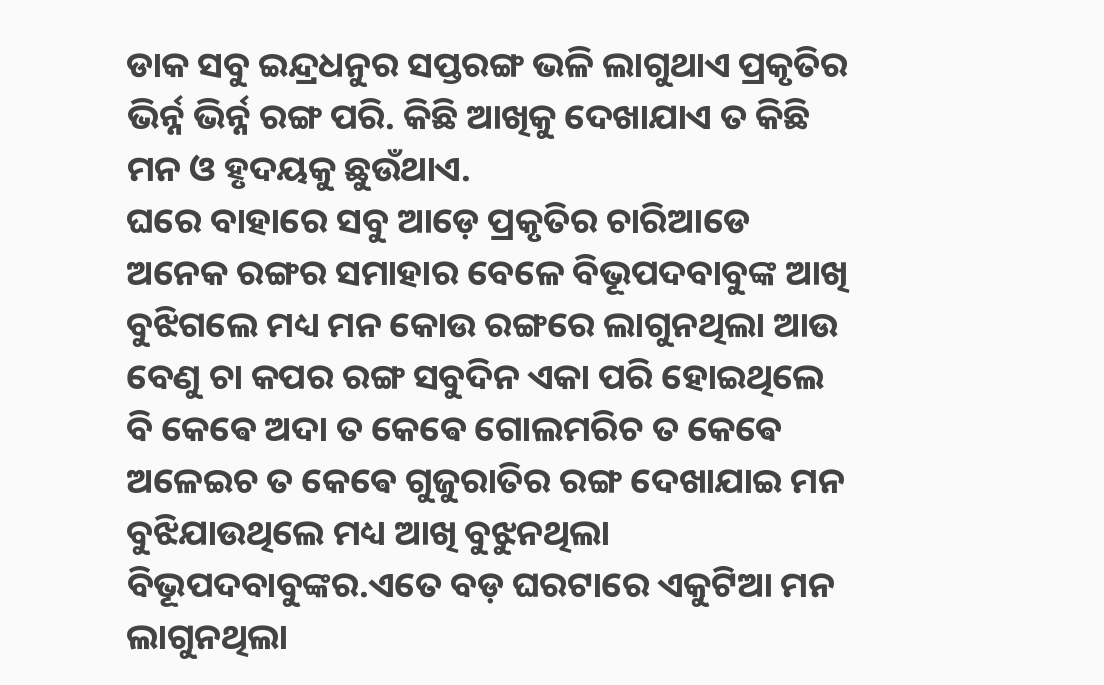ଡାକ ସବୁ ଇନ୍ଦ୍ରଧନୁର ସପ୍ତରଙ୍ଗ ଭଳି ଲାଗୁଥାଏ ପ୍ରକୃତିର ଭିର୍ନ୍ନ ଭିର୍ନ୍ନ ରଙ୍ଗ ପରି. କିଛି ଆଖିକୁ ଦେଖାଯାଏ ତ କିଛି ମନ ଓ ହୃଦୟକୁ ଛୁଉଁଥାଏ.
ଘରେ ବାହାରେ ସବୁ ଆଡ଼େ ପ୍ରକୃତିର ଚାରିଆଡେ ଅନେକ ରଙ୍ଗର ସମାହାର ବେଳେ ବିଭୂପଦବାବୁଙ୍କ ଆଖି ବୁଝିଗଲେ ମଧ୍ୟ ମନ କୋଉ ରଙ୍ଗରେ ଲାଗୁନଥିଲା ଆଉ ବେଣୁ ଚା କପର ରଙ୍ଗ ସବୁଦିନ ଏକା ପରି ହୋଇଥିଲେ ବି କେଵେ ଅଦା ତ କେଵେ ଗୋଲମରିଚ ତ କେଵେ ଅଳେଇଚ ତ କେଵେ ଗୁଜୁରାତିର ରଙ୍ଗ ଦେଖାଯାଇ ମନ ବୁଝିଯାଉଥିଲେ ମଧ୍ୟ ଆଖି ବୁଝୁନଥିଲା ବିଭୂପଦବାବୁଙ୍କର.ଏତେ ବଡ଼ ଘରଟାରେ ଏକୁଟିଆ ମନ ଲାଗୁନଥିଲା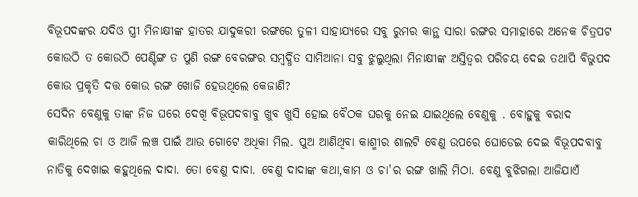ବିଭୂପଦଙ୍କର ଯଦିଓ ସ୍ତ୍ରୀ ମିନାକ୍ଷୀଙ୍କ ହାତର ଯାଦୁକରୀ ରଙ୍ଗରେ ତୁଳୀ ସାହାଯ୍ୟରେ ସବୁ ରୁମର କାନ୍ଥ ସାରା ରଙ୍ଗର ସମାହାରେ ଅନେକ ଚିତ୍ରପଟ କୋଉଠି ତ କୋଉଠି ପେଣ୍ଟିଙ୍ଗ ତ ପୁଣି ରଙ୍ଗ ବେରଙ୍ଗର ସମ୍ବର୍ଦ୍ଧିତ ସାମିଆନା ସବୁ ଝୁଲୁଥିଲା ମିନାକ୍ଷୀଙ୍କ ଅସ୍ତିତ୍ବର ପରିଚୟ ଦେଇ ତଥାପି ବିଭୁପଦ କୋଉ ପ୍ରକୃତି ଦତ୍ତ କୋଉ ରଙ୍ଗ ଖୋଜି ହେଉଥିଲେ କେଜାଣି?
ସେଦିନ ବେଣୁକୁ ତାଙ୍କ ନିଜ ଘରେ ଦେଖି ବିଭୂପଦବାବୁ ଖୁବ ଖୁସି ହୋଇ ବୈଠକ ଘରକୁ ନେଇ ଯାଇଥିଲେ ବେଣୁକୁ . ବୋହୁକୁ ବରାଦ କାରିଥିଲେ ଚା ଓ ଆଜି ଲଞ୍ଚ ପାଇଁ ଆଉ ଗୋଟେ ଅଧିକା ମିଲ. ପୁଅ ଆଣିଥିବା କାଶ୍ମୀର ଶାଲଟି ବେଣୁ ଉପରେ ଘୋଡେଇ ଦେଇ ବିଭୂପଦବାବୁ ନାତିକୁ ଦେଖାଇ କହୁଥିଲେ ଦାଦା. ତୋ ବେଣୁ ଦାଦା. ବେଣୁ ଦାଦାଙ୍କ କଥା,କାମ ଓ ଚା'ର ରଙ୍ଗ ଖାଲି ମିଠା. ବେଣୁ ବୁଝିଗଲା ଆଜିଯାଏଁ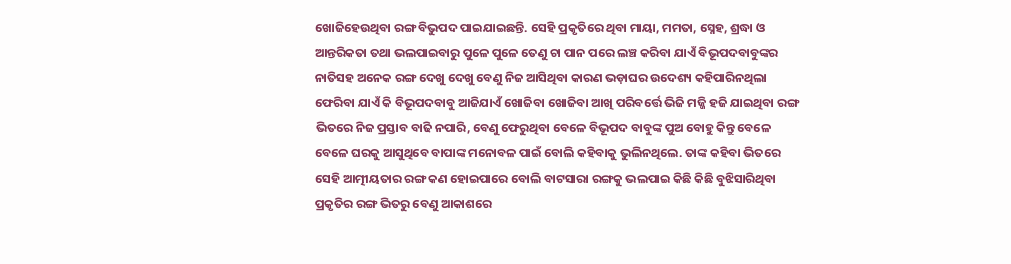ଖୋଜିହେଉଥିବା ରଙ୍ଗ ବିଭୁପଦ ପାଇଯାଇଛନ୍ତି. ସେହି ପ୍ରକୃତିରେ ଥିବା ମାୟା, ମମତା, ସ୍ନେହ, ଶ୍ରଦ୍ଧା ଓ ଆନ୍ତରିକତା ତଥା ଭଲପାଇବାରୁ ପୁଳେ ପୁଳେ ତେଣୁ ଚା ପାନ ପରେ ଲଞ୍ଚ କରିବା ଯାଏଁ ବିଭୂପଦବାବୁଙ୍କର ନାତିସହ ଅନେକ ରଙ୍ଗ ଦେଖୁ ଦେଖୁ ବେଣୁ ନିଜ ଆସିଥିବା କାରଣ ଭଡ଼ାଘର ଉଦେଶ୍ୟ କହିପାରିନଥିଲା ଫେରିବା ଯାଏଁ କି ବିଭୂପଦବାବୁ ଆଜିଯାଏଁ ଖୋଜିବା ଖୋଜିବା ଆଖି ପରିବର୍ତ୍ତେ ଭିଜି ମଜ୍ଜି ହଜି ଯାଇଥିବା ରଙ୍ଗ ଭିତରେ ନିଜ ପ୍ରସ୍ତାବ ବାଢି ନପାରି, ବେଣୁ ଫେରୁଥିବା ବେଳେ ବିଭୂପଦ ବାବୁଙ୍କ ପୁଅ ବୋହୁ କିନ୍ତୁ ବେଳେ ବେଳେ ଘରକୁ ଆସୁଥିବେ ବାପାଙ୍କ ମନୋବଳ ପାଇଁ ବୋଲି କହିବାକୁ ଭୁଲିନଥିଲେ. ତାଙ୍କ କହିବା ଭିତରେ ସେହି ଆତ୍ମୀୟତାର ରଙ୍ଗ କଣ ହୋଇପାରେ ବୋଲି ବାଟସାରା ରଙ୍ଗକୁ ଭଲପାଇ କିଛି କିଛି ବୁଝିସାରିଥିବା ପ୍ରକୃତିର ରଙ୍ଗ ଭିତରୁ ବେଣୁ ଆକାଶରେ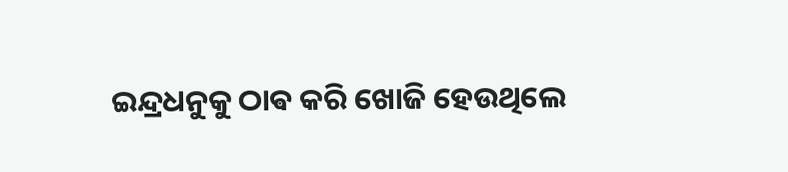ଇନ୍ଦ୍ରଧନୁକୁ ଠାଵ କରି ଖୋଜି ହେଉଥିଲେ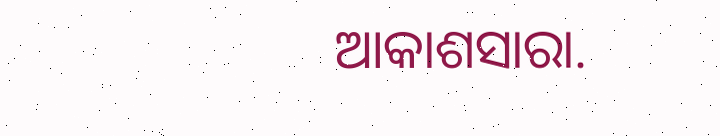ଆକାଶସାରା.